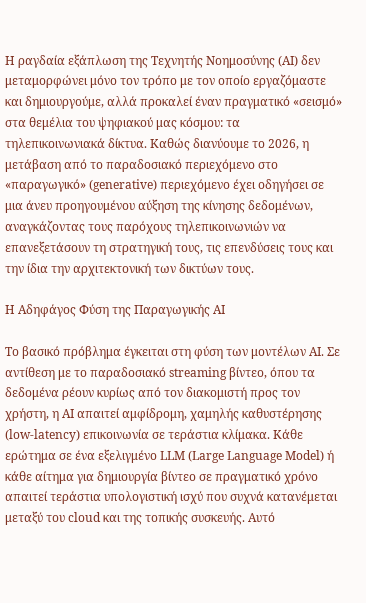Η ραγδαία εξάπλωση της Τεχνητής Νοημοσύνης (AI) δεν μεταμορφώνει μόνο τον τρόπο με τον οποίο εργαζόμαστε και δημιουργούμε, αλλά προκαλεί έναν πραγματικό «σεισμό» στα θεμέλια του ψηφιακού μας κόσμου: τα τηλεπικοινωνιακά δίκτυα. Καθώς διανύουμε το 2026, η μετάβαση από το παραδοσιακό περιεχόμενο στο «παραγωγικό» (generative) περιεχόμενο έχει οδηγήσει σε μια άνευ προηγουμένου αύξηση της κίνησης δεδομένων, αναγκάζοντας τους παρόχους τηλεπικοινωνιών να επανεξετάσουν τη στρατηγική τους, τις επενδύσεις τους και την ίδια την αρχιτεκτονική των δικτύων τους.

Η Αδηφάγος Φύση της Παραγωγικής AI

Το βασικό πρόβλημα έγκειται στη φύση των μοντέλων AI. Σε αντίθεση με το παραδοσιακό streaming βίντεο, όπου τα δεδομένα ρέουν κυρίως από τον διακομιστή προς τον χρήστη, η AI απαιτεί αμφίδρομη, χαμηλής καθυστέρησης (low-latency) επικοινωνία σε τεράστια κλίμακα. Κάθε ερώτημα σε ένα εξελιγμένο LLM (Large Language Model) ή κάθε αίτημα για δημιουργία βίντεο σε πραγματικό χρόνο απαιτεί τεράστια υπολογιστική ισχύ που συχνά κατανέμεται μεταξύ του cloud και της τοπικής συσκευής. Αυτό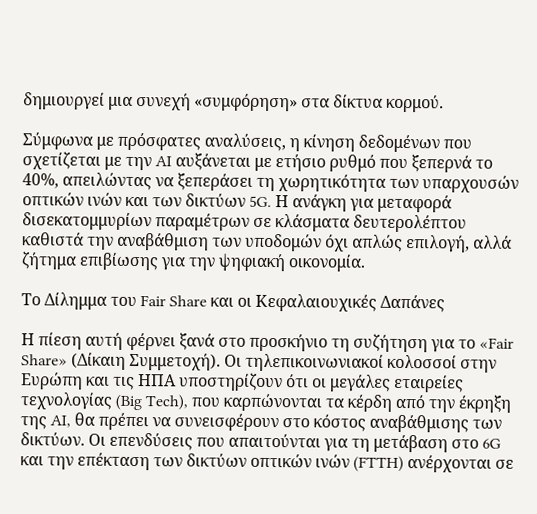δημιουργεί μια συνεχή «συμφόρηση» στα δίκτυα κορμού.

Σύμφωνα με πρόσφατες αναλύσεις, η κίνηση δεδομένων που σχετίζεται με την AI αυξάνεται με ετήσιο ρυθμό που ξεπερνά το 40%, απειλώντας να ξεπεράσει τη χωρητικότητα των υπαρχουσών οπτικών ινών και των δικτύων 5G. Η ανάγκη για μεταφορά δισεκατομμυρίων παραμέτρων σε κλάσματα δευτερολέπτου καθιστά την αναβάθμιση των υποδομών όχι απλώς επιλογή, αλλά ζήτημα επιβίωσης για την ψηφιακή οικονομία.

Το Δίλημμα του Fair Share και οι Κεφαλαιουχικές Δαπάνες

Η πίεση αυτή φέρνει ξανά στο προσκήνιο τη συζήτηση για το «Fair Share» (Δίκαιη Συμμετοχή). Οι τηλεπικοινωνιακοί κολοσσοί στην Ευρώπη και τις ΗΠΑ υποστηρίζουν ότι οι μεγάλες εταιρείες τεχνολογίας (Big Tech), που καρπώνονται τα κέρδη από την έκρηξη της AI, θα πρέπει να συνεισφέρουν στο κόστος αναβάθμισης των δικτύων. Οι επενδύσεις που απαιτούνται για τη μετάβαση στο 6G και την επέκταση των δικτύων οπτικών ινών (FTTH) ανέρχονται σε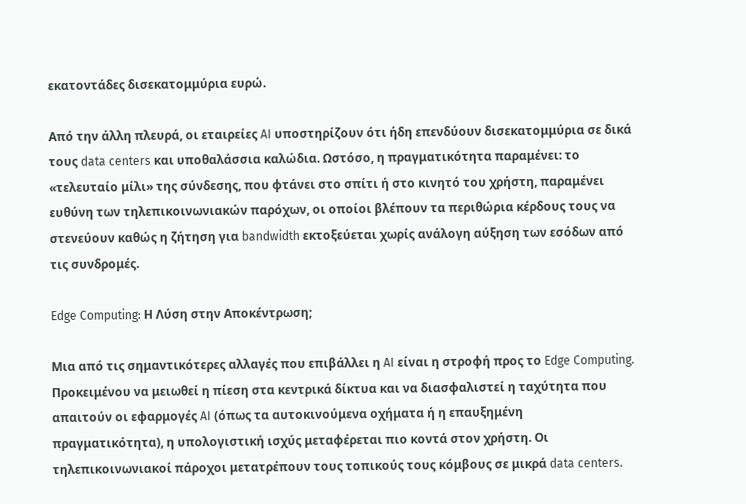εκατοντάδες δισεκατομμύρια ευρώ.

Από την άλλη πλευρά, οι εταιρείες AI υποστηρίζουν ότι ήδη επενδύουν δισεκατομμύρια σε δικά τους data centers και υποθαλάσσια καλώδια. Ωστόσο, η πραγματικότητα παραμένει: το «τελευταίο μίλι» της σύνδεσης, που φτάνει στο σπίτι ή στο κινητό του χρήστη, παραμένει ευθύνη των τηλεπικοινωνιακών παρόχων, οι οποίοι βλέπουν τα περιθώρια κέρδους τους να στενεύουν καθώς η ζήτηση για bandwidth εκτοξεύεται χωρίς ανάλογη αύξηση των εσόδων από τις συνδρομές.

Edge Computing: Η Λύση στην Αποκέντρωση;

Μια από τις σημαντικότερες αλλαγές που επιβάλλει η AI είναι η στροφή προς το Edge Computing. Προκειμένου να μειωθεί η πίεση στα κεντρικά δίκτυα και να διασφαλιστεί η ταχύτητα που απαιτούν οι εφαρμογές AI (όπως τα αυτοκινούμενα οχήματα ή η επαυξημένη πραγματικότητα), η υπολογιστική ισχύς μεταφέρεται πιο κοντά στον χρήστη. Οι τηλεπικοινωνιακοί πάροχοι μετατρέπουν τους τοπικούς τους κόμβους σε μικρά data centers.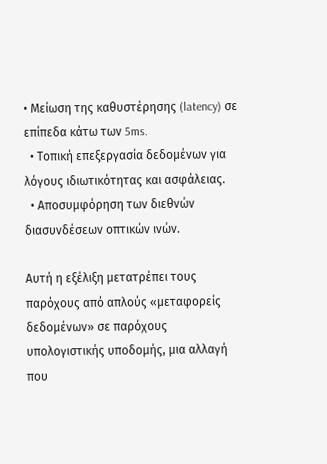• Μείωση της καθυστέρησης (latency) σε επίπεδα κάτω των 5ms.
  • Τοπική επεξεργασία δεδομένων για λόγους ιδιωτικότητας και ασφάλειας.
  • Αποσυμφόρηση των διεθνών διασυνδέσεων οπτικών ινών.

Αυτή η εξέλιξη μετατρέπει τους παρόχους από απλούς «μεταφορείς δεδομένων» σε παρόχους υπολογιστικής υποδομής, μια αλλαγή που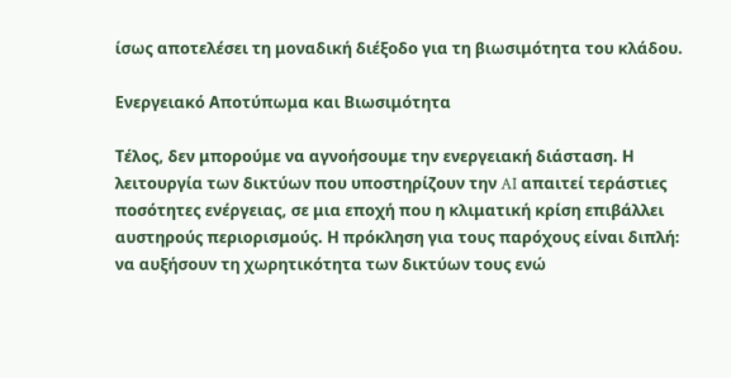ίσως αποτελέσει τη μοναδική διέξοδο για τη βιωσιμότητα του κλάδου.

Ενεργειακό Αποτύπωμα και Βιωσιμότητα

Τέλος, δεν μπορούμε να αγνοήσουμε την ενεργειακή διάσταση. Η λειτουργία των δικτύων που υποστηρίζουν την AI απαιτεί τεράστιες ποσότητες ενέργειας, σε μια εποχή που η κλιματική κρίση επιβάλλει αυστηρούς περιορισμούς. Η πρόκληση για τους παρόχους είναι διπλή: να αυξήσουν τη χωρητικότητα των δικτύων τους ενώ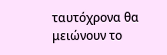ταυτόχρονα θα μειώνουν το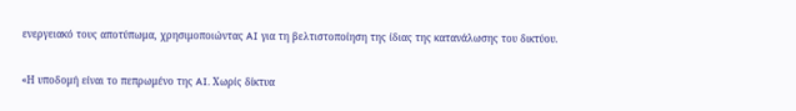ενεργειακό τους αποτύπωμα, χρησιμοποιώντας AI για τη βελτιστοποίηση της ίδιας της κατανάλωσης του δικτύου.

«Η υποδομή είναι το πεπρωμένο της AI. Χωρίς δίκτυα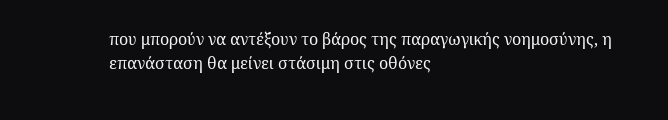που μπορούν να αντέξουν το βάρος της παραγωγικής νοημοσύνης, η επανάσταση θα μείνει στάσιμη στις οθόνες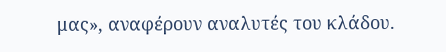μας», αναφέρουν αναλυτές του κλάδου.